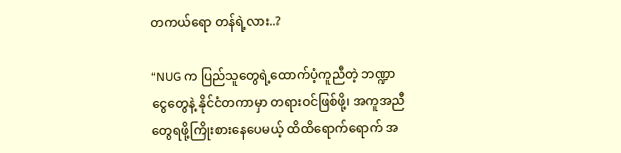တကယ်ရော တန်ရဲ့လား..?

“NUG က ပြည်သူတွေရဲ့ထောက်ပံ့ကူညီတဲ့ ဘဏ္ဍာငွေတွေနဲ့ နိုင်ငံတကာမှာ တရားဝင်ဖြစ်ဖို့၊ အကူအညီတွေရဖို့ကြိုးစားနေပေမယ့် ထိထိရောက်ရောက် အ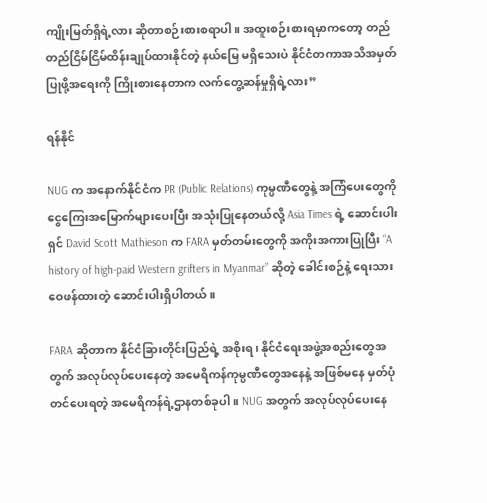ကျိုးမြတ်ရှိရဲ့လား ဆိုတာစဉ်းစားစရာပါ။ အထူးစဉ်းစားရမှာကတော့ တည်တည်ငြိမ်ငြိမ်ထိန်းချုပ်ထားနိုင်တဲ့ နယ်မြေ မရှိသေးပဲ နိုင်ငံတကာအသိအမှတ်ပြုဖို့အရေးကို ကြိုးစားနေတာက လက်တွေ့ဆန်မှုရှိရဲ့လား”

ရန်နိုင်

NUG က အနောက်နိုင်ငံက PR (Public Relations) ကုမ္ပဏီတွေနဲ့ အကြံပေးတွေကို ငွေကြေးအမြောက်များပေးပြီး အသုံးပြုနေတယ်လို့ Asia Times ရဲ့ ဆောင်းပါးရှင် David Scott Mathieson က FARA မှတ်တမ်းတွေကို အကိုးအကားပြုပြီး “A history of high-paid Western grifters in Myanmar” ဆိုတဲ့ ခေါင်းစဉ်နဲ့ ရေးသားဝေဖန်ထားတဲ့‌ ဆောင်းပါးရှိပါတယ်။

FARA ဆိုတာက နိုင်ငံခြားတိုင်းပြည်ရဲ့ အစိုးရ၊ နိုင်ငံရေးအဖွဲ့အစည်းတွေအတွက် အလုပ်လုပ်ပေးနေတဲ့ အမေရိကန်ကုမ္ပဏီတွေအနေနဲ့ အဖြစ်မနေ မှတ်ပုံတင်ပေးရတဲ့ အမေရိကန်ရဲ့ဌာနတစ်ခုပါ။ NUG အတွက် အလုပ်လုပ်ပေးနေ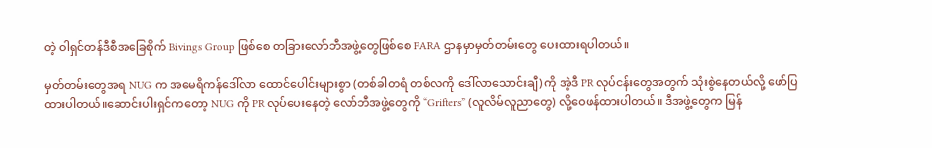တဲ့ ဝါရှင်တန်ဒီစီအခြေစိုက် Bivings Group ဖြစ်စေ တခြားလော်ဘီအဖွဲ့တွေဖြစ်စေ FARA ဌာနမှာမှတ်တမ်းတွေ ပေးထားရပါတယ်။

မှတ်တမ်းတွေအရ NUG က အမေရိကန်ဒေါ်လာ ထောင်ပေါင်းများစွာ (တစ်ခါတရံ တစ်လကို ဒေါ်လာသောင်းချီ) ကို အဲ့ဒီ PR လုပ်ငန်းတွေအတွက် သုံးစွဲနေတယ်လို့ ဖော်ပြထားပါတယ်။ဆောင်းပါးရှင်ကတော့ NUG ကို PR လုပ်ပေးနေတဲ့ လော်ဘီအဖွဲ့တွေကို “Grifters” (လူလိမ်လူညာတွေ) လို့ဝေဖန်ထားပါတယ်။ ဒီအဖွဲ့တွေက မြန်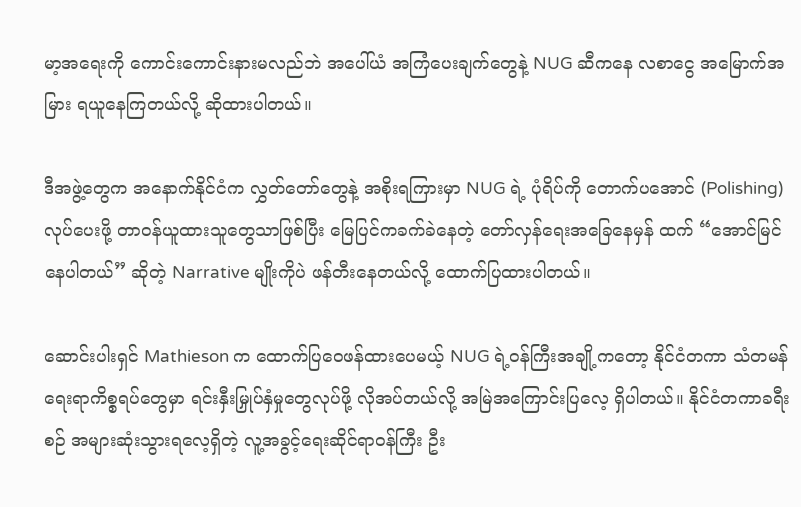မာ့အရေးကို ကောင်းကောင်းနားမလည်ဘဲ အပေါ်ယံ အကြံပေးချက်တွေနဲ့ NUG ဆီကနေ လစာငွေ အမြောက်အမြား ရယူနေကြတယ်လို့ ဆိုထားပါတယ်။

ဒီအဖွဲ့တွေက အနောက်နိုင်ငံက လွှတ်တော်တွေနဲ့ အစိုးရကြားမှာ NUG ရဲ့ ပုံရိပ်ကို တောက်ပအောင် (Polishing) လုပ်ပေးဖို့ တာဝန်ယူထားသူတွေသာဖြစ်ပြီး မြေပြင်ကခက်ခဲနေတဲ့ တော်လှန်ရေးအခြေနေမှန် ထက် “အောင်မြင်နေပါတယ်” ဆိုတဲ့ Narrative မျိုးကိုပဲ ဖန်တီးနေတယ်လို့ ထောက်ပြထားပါတယ်။

ဆောင်းပါးရှင် Mathieson က ထောက်ပြဝေဖန်ထားပေမယ့် NUG ရဲ့ဝန်ကြီးအချို့ကတော့ နိုင်ငံတကာ သံတမန်ရေးရာကိစ္စရပ်တွေမှာ ရင်းနှီးမြှုပ်နှံမှုတွေလုပ်ဖို့ လိုအပ်တယ်လို့ အမြဲအကြောင်းပြလေ့ ရှိပါတယ်။ နိုင်ငံတကာခရီးစဉ် အများဆုံးသွားရလေ့ရှိတဲ့ လူ့အခွင့်ရေးဆိုင်ရာဝန်ကြီး ဦး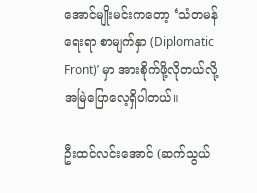အောင်မျိုးမင်းကတော့ ‘သံတမန်ရေးရာ စာမျက်နှာ (Diplomatic Front)’ မှာ အားစိုက်ဖို့လိုတယ်လို့ အမြဲပြောလေ့ရှိပါတယ်။

ဦးထင်လင်းအောင် (ဆက်သွယ်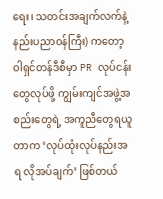ရေး၊ သတင်းအချက်လက်နဲ့ နည်းပညာဝန်ကြီး) ကတော့ ဝါရှင်တန်ဒီစီမှာ PR လုပ်ငန်းတွေလုပ်ဖို့ ကျွမ်းကျင်အဖွဲ့အစည်းတွေရဲ့ အကူညီတွေရယူတာက ‘လုပ်ထုံးလုပ်နည်းအရ လိုအပ်ချက်’ ဖြစ်တယ်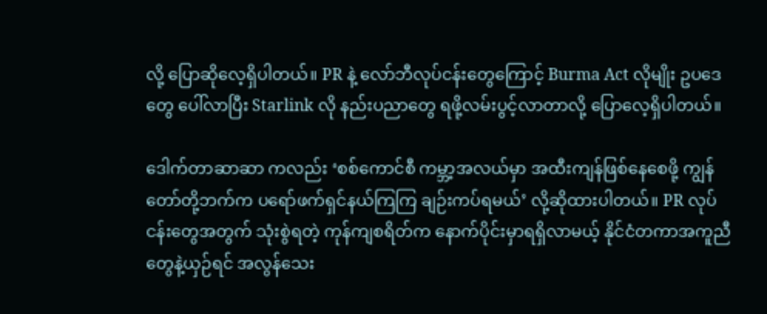လို့ ပြောဆိုလေ့ရှိပါတယ်။ PR နဲ့ လော်ဘီလုပ်ငန်းတွေကြောင့် Burma Act လိုမျိုး ဥပဒေတွေ ပေါ်လာပြီး Starlink လို နည်းပညာတွေ ရဖို့လမ်းပွင့်လာတာလို့ ပြောလေ့ရှိပါတယ်။

ဒေါက်တာဆာဆာ ကလည်း ‘စစ်ကောင်စီ ကမ္ဘာ့အလယ်မှာ အထီးကျန်ဖြစ်နေစေဖို့ ကျွန်တော်တို့ဘက်က ပရော်ဖက်ရှင်နယ်ကြကြ ချဉ်းကပ်ရမယ်’ လို့ဆိုထားပါတယ်။ PR လုပ်ငန်းတွေအတွက် သုံးစွဲရတဲ့ ကုန်ကျစရိတ်က နောက်ပိုင်းမှာရရှိလာမယ့် နိုင်ငံတကာအကူညီတွေနဲ့ယှဉ်ရင် အလွန်သေး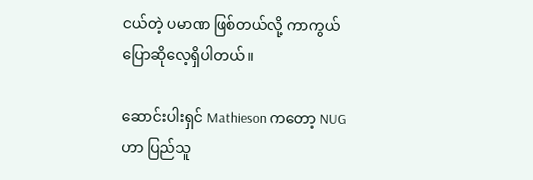ငယ်တဲ့ ပမာဏ ဖြစ်တယ်လို့ ကာကွယ်ပြောဆိုလေ့ရှိပါတယ်။

ဆောင်းပါးရှင် Mathieson ကတော့ NUG ဟာ ပြည်သူ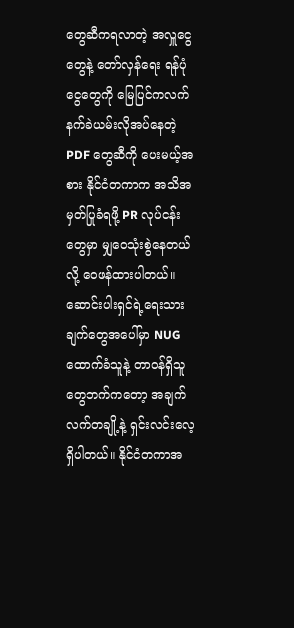တွေဆီကရလာတဲ့ အလှူငွေတွေနဲ့ တော်လှန်ရေး ရန်ပုံငွေတွေကို မြေပြင်ကလက်နက်ခဲယမ်းလိုအပ်နေတဲ့ PDF တွေဆီကို ပေးမယ့်အစား နိုင်ငံတကာက အသိအမှတ်ပြုခံရဖို့ PR လုပ်ငန်းတွေမှာ မျှဝေသုံးစွဲနေတယ်လို့ ဝေဖန်ထားပါတယ်။ ဆောင်းပါးရှင်ရဲ့ရေးသားချက်တွေအပေါ်မှာ NUG ထောက်ခံသူနဲ့ တာဝန်ရှိသူတွေဘက်ကတော့ အချက်လက်တချို့နဲ့ ရှင်းလင်းလေ့ရှိပါတယ်။ နိုင်ငံတကာအ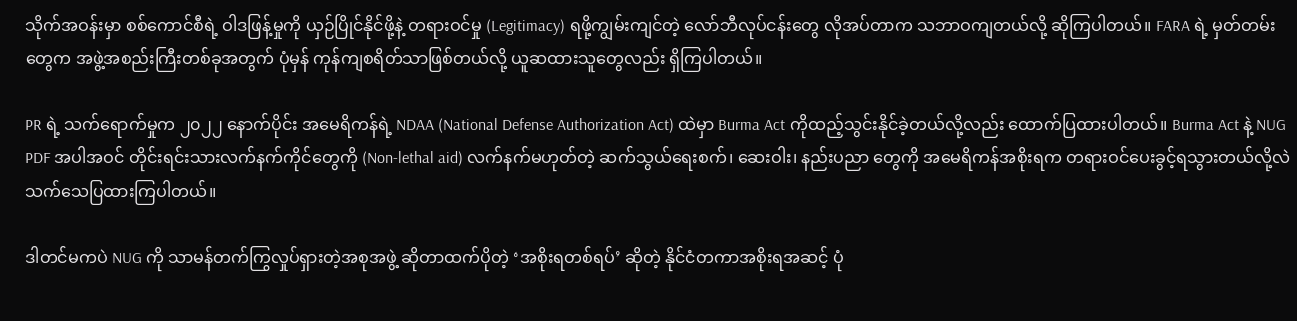သိုက်အဝန်းမှာ စစ်ကောင်စီရဲ့ ဝါဒဖြန့်မှုကို ယှဉ်ပြိုင်နိုင်ဖို့နဲ့ တရားဝင်မှု (Legitimacy) ရဖို့ကျွမ်းကျင်တဲ့ လော်ဘီလုပ်ငန်းတွေ လိုအပ်တာက သဘာဝကျတယ်လို့ ဆိုကြပါတယ်။ FARA ရဲ့ မှတ်တမ်းတွေက အဖွဲ့အစည်းကြီးတစ်ခုအတွက် ပုံမှန် ကုန်ကျစရိတ်သာဖြစ်တယ်လို့ ယူဆထားသူတွေလည်း ရှိကြပါတယ်။

PR ရဲ့ သက်ရောက်မှုက ၂၀၂၂ နောက်ပိုင်း အမေရိကန်ရဲ့ NDAA (National Defense Authorization Act) ထဲမှာ Burma Act ကိုထည့်သွင်းနိုင်ခဲ့တယ်လို့လည်း ထောက်ပြထားပါတယ်။ Burma Act နဲ့ NUG PDF အပါအဝင် တိုင်းရင်းသားလက်နက်ကိုင်တွေကို (Non-lethal aid) လက်နက်မဟုတ်တဲ့ ဆက်သွယ်ရေးစက်၊ ဆေးဝါး၊ နည်းပညာ တွေကို အမေရိကန်အစိုးရက တရားဝင်ပေးခွင့်ရသွားတယ်လို့လဲ သက်သေပြထားကြပါတယ်။

ဒါတင်မကပဲ NUG ကို သာမန်တက်ကြွလှုပ်ရှားတဲ့အစုအဖွဲ့ ဆိုတာထက်ပိုတဲ့ ‘အစိုးရတစ်ရပ်’ ဆိုတဲ့ နိုင်ငံတကာအစိုးရအဆင့် ပုံ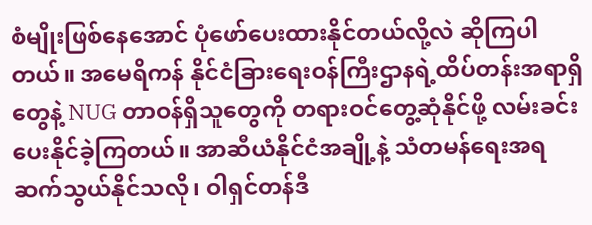စံမျိုးဖြစ်နေအောင် ပုံဖော်ပေးထားနိုင်တယ်လို့လဲ ဆိုကြပါတယ်။ အမေရိကန် နိုင်ငံခြားရေးဝန်ကြီးဌာနရဲ့ထိပ်တန်းအရာရှိတွေနဲ့ NUG တာဝန်ရှိသူတွေကို တရားဝင်တွေ့ဆုံနိုင်ဖို့ လမ်းခင်းပေးနိုင်ခဲ့ကြတယ်။ အာဆီယံနိုင်ငံအချို့နဲ့ သံတမန်ရေးအရ ဆက်သွယ်နိုင်သလို၊ ဝါရှင်တန်ဒီ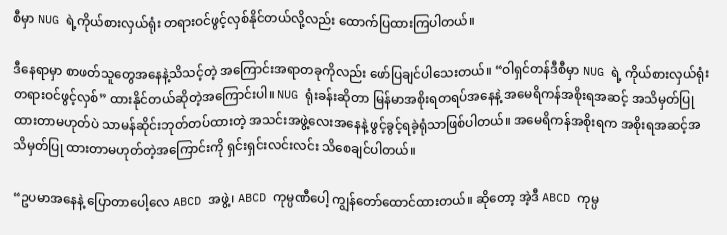စီမှာ NUG ရဲ့ကိုယ်စားလှယ်ရုံး တရားဝင်ဖွင့်လှစ်နိုင်တယ်လို့လည်း ထောက်ပြထားကြပါတယ်။

ဒီနေရာမှာ စာဖတ်သူတွေအနေနဲ့သိသင့်တဲ့ အကြောင်းအရာတခုကိုလည်း ဖော်ပြချင်ပါသေးတယ်။ “ဝါရှင်တန်ဒီစီမှာ NUG ရဲ့ ကိုယ်စားလှယ်ရုံး တရားဝင်ဖွင့်လှစ်” ထားနိုင်တယ်ဆိုတဲ့အကြောင်းပါ။ NUG ရုံးခန်းဆိုတာ မြန်မာအစိုးရတရပ်အနေနဲ့ အမေရိကန်အစိုးရအဆင့် အသိမှတ်ပြုထားတာမဟုတ်ပဲ သာမန်ဆိုင်းဘုတ်တပ်ထားတဲ့ အသင်းအဖွဲ့လေးအနေနဲ့ ဖွင့်ခွင့်ရခဲ့ရုံသာဖြစ်ပါတယ်။ အမေရိကန်အစိုးရက အစိုးရအဆင့်အသိမှတ်ပြု ထားတာမဟုတ်တဲ့အကြောင်းကို ရှင်းရှင်းလင်းလင်း သိစေချင်ပါတယ်။

“ဥပမာအနေနဲ့ ပြောတာပေါ့လေ ABCD အဖွဲ့၊ ABCD ကုမ္ပဏီပေါ့ ကျွန်တော်ထောင်ထားတယ်။ ဆိုတော့ အဲ့ဒီ ABCD ကုမ္ပ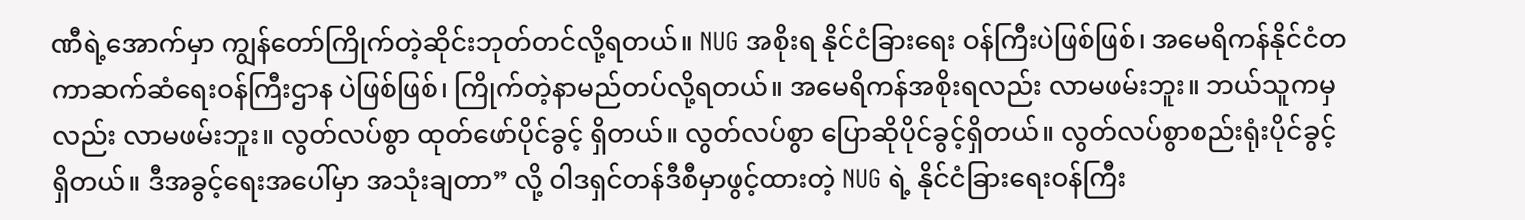ဏီရဲ့အောက်မှာ ကျွန်တော်ကြိုက်တဲ့ဆိုင်းဘုတ်တင်လို့ရတယ်။ NUG အစိုးရ နိုင်ငံခြားရေး ဝန်ကြီးပဲဖြစ်ဖြစ်၊ အမေရိကန်နိုင်ငံတကာဆက်ဆံရေးဝန်ကြီးဌာန ပဲဖြစ်ဖြစ်၊ ကြိုက်တဲ့နာမည်တပ်လို့ရတယ်။ အမေရိကန်အစိုးရလည်း လာမဖမ်းဘူး။ ဘယ်သူကမှလည်း လာမဖမ်းဘူး။ လွတ်လပ်စွာ ထုတ်ဖော်ပိုင်ခွင့် ရှိတယ်။ လွတ်လပ်စွာ ပြောဆိုပိုင်ခွင့်ရှိတယ်။ လွတ်လပ်စွာစည်းရုံးပိုင်ခွင့်ရှိတယ်။ ဒီအခွင့်ရေးအပေါ်မှာ အသုံးချတာ” လို့ ဝါဒရှင်တန်ဒီစီမှာဖွင့်ထားတဲ့ NUG ရဲ့ နိုင်ငံခြားရေးဝန်ကြီး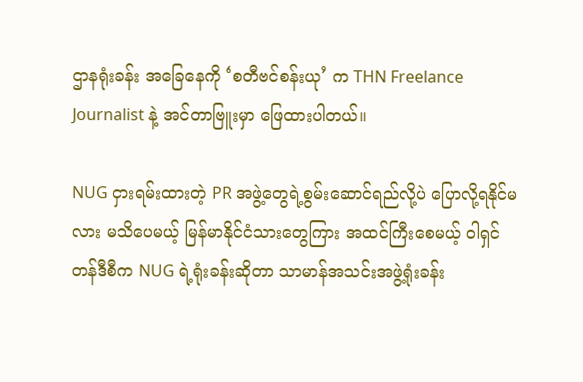ဌာနရုံးခန်း အခြေနေကို ‘စတီဗင်စန်းယု’ က THN Freelance Journalist နဲ့ အင်တာဗြူးမှာ ဖြေထားပါတယ်။

NUG ငှားရမ်းထားတဲ့ PR အဖွဲ့တွေရဲ့စွမ်းဆောင်ရည်လို့ပဲ ပြောလို့ရနိုင်မလား မသိပေမယ့် မြန်မာနိုင်ငံသားတွေကြား အထင်ကြီးစေမယ့် ဝါရှင်တန်ဒီစီက NUG ရဲ့ရုံးခန်းဆိုတာ သာမာန်အသင်းအဖွဲ့ရုံးခန်း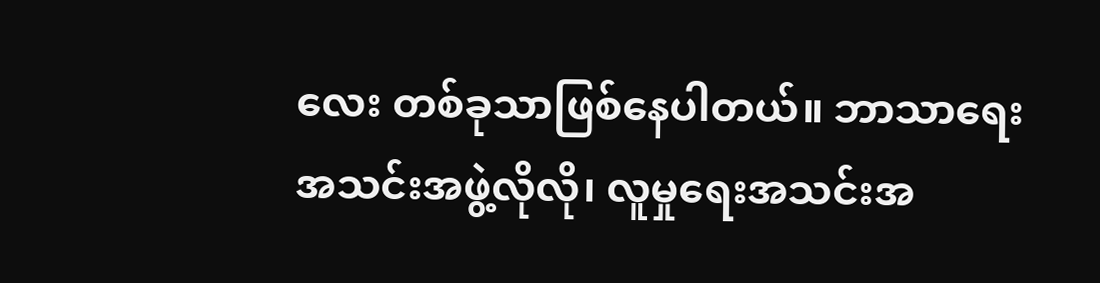လေး တစ်ခုသာဖြစ်နေပါတယ်။ ဘာသာရေးအသင်းအဖွဲ့လိုလို၊ လူမှုရေးအသင်းအ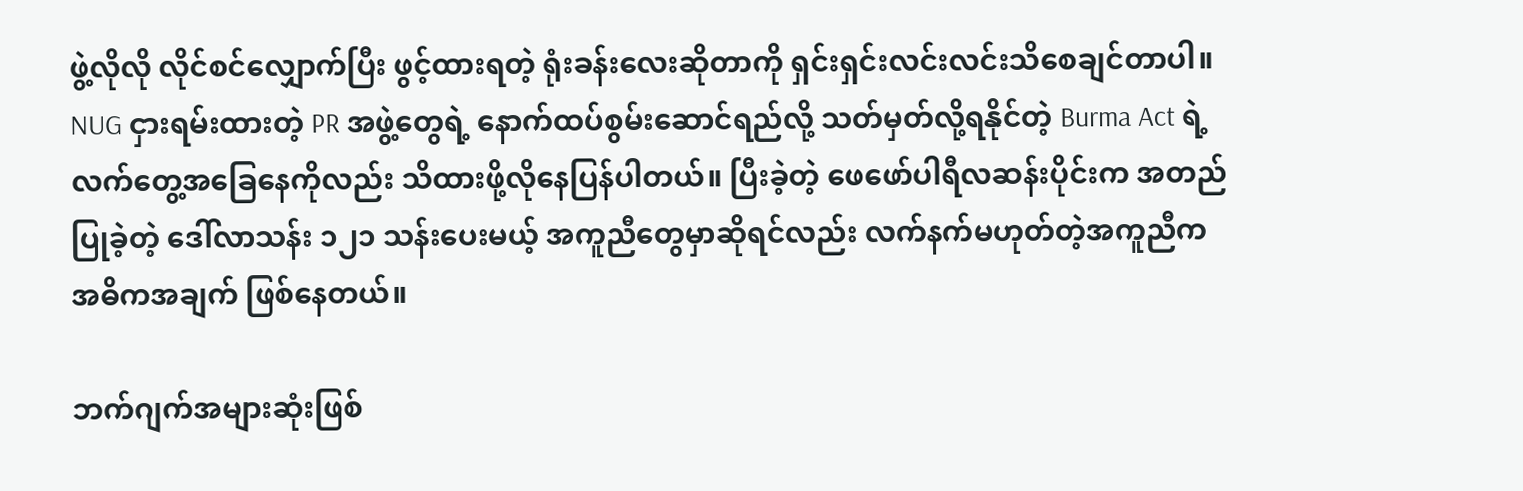ဖွဲ့လိုလို လိုင်စင်လျှောက်ပြီး ဖွင့်ထားရတဲ့ ရုံးခန်းလေးဆိုတာကို ရှင်းရှင်းလင်းလင်းသိစေချင်တာပါ။ NUG ငှားရမ်းထားတဲ့ PR အဖွဲ့တွေရဲ့ နောက်ထပ်စွမ်းဆောင်ရည်လို့ သတ်မှတ်လို့ရနိုင်တဲ့ Burma Act ရဲ့ လက်တွေ့အခြေနေကိုလည်း သိထားဖို့လိုနေပြန်ပါတယ်။ ပြီးခဲ့တဲ့ ဖေဖော်ပါရီလဆန်းပိုင်းက အတည်ပြုခဲ့တဲ့ ဒေါ်လာသန်း ၁၂၁ သန်းပေးမယ့် အကူညီတွေမှာဆိုရင်လည်း လက်နက်မဟုတ်တဲ့အကူညီက အဓိကအချက် ဖြစ်နေတယ်။

ဘက်ဂျက်အများဆုံးဖြစ်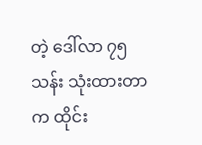တဲ့ ဒေါ်လာ ၇၅သန်း သုံးထားတာက ထိုင်း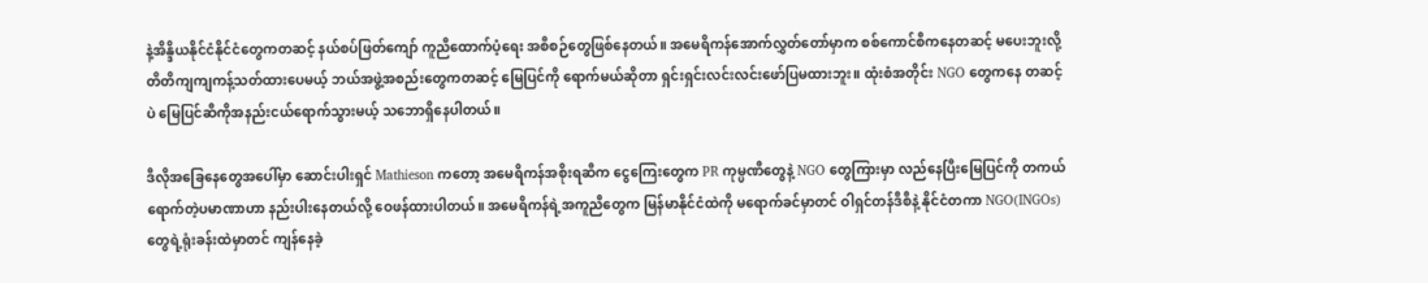နဲ့အိန္ဒိယနိုင်ငံနိုင်ငံတွေကတဆင့် နယ်စပ်ဖြတ်ကျော် ကူညီထောက်ပံ့ရေး အစီစဉ်တွေဖြစ်နေတယ်။ အမေရိကန်အောက်လွှတ်တော်မှာက စစ်ကောင်စီကနေတဆင့် မပေးဘူးလို့ တိတိကျကျကန့်သတ်ထားပေမယ့် ဘယ်အဖွဲ့အစည်းတွေကတဆင့် မြေပြင်ကို ရောက်မယ်ဆိုတာ ရှင်းရှင်းလင်းလင်းဖော်ပြမထားဘူး။ ထုံးစံအတိုင်း NGO တွေကနေ တဆင့်ပဲ မြေပြင်ဆီကိုအနည်းငယ်ရောက်သွားမယ့် သဘောရှိနေပါတယ်။

ဒီလိုအခြေနေတွေအပေါ်မှာ ဆောင်းပါးရှင် Mathieson ကတော့ အမေရိကန်အစိုးရဆီက ငွေကြေးတွေက PR ကုမ္ပဏီတွေနဲ့ NGO တွေကြားမှာ လည်နေပြီးမြေပြင်ကို တကယ်ရောက်တဲ့ပမာဏာဟာ နည်းပါးနေတယ်လို့ ဝေဖန်ထားပါတယ်။ အမေရိကန်ရဲ့အကူညီတွေက မြန်မာနိုင်ငံထဲကို မရောက်ခင်မှာတင် ဝါရှင်တန်ဒီစီနဲ့ နိုင်ငံတကာ NGO(INGOs) တွေရဲ့ရုံးခန်းထဲမှာတင် ကျန်နေခဲ့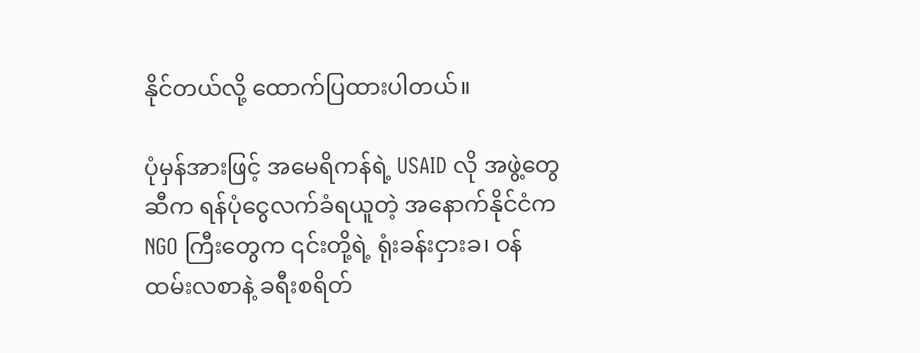နိုင်တယ်လို့ ထောက်ပြထားပါတယ်။

ပုံမှန်အားဖြင့် အမေရိကန်ရဲ့ USAID လို အဖွဲ့တွေဆီက ရန်ပုံငွေလက်ခံရယူတဲ့ အနောက်နိုင်ငံက NGO ကြီးတွေက ၎င်းတို့ရဲ့ ရုံးခန်းငှားခ၊ ဝန်ထမ်းလစာနဲ့ ခရီးစရိတ်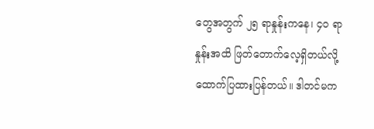တွေအတွက် ၂၅ ရာနှုန်းကနေ၊ ၄၀ ရာနှုန်းအထိ ဖြတ်တောက်လေ့ရှိတယ်လို့ ထောက်ပြထားပြန်တယ်။ ဒါတင်မက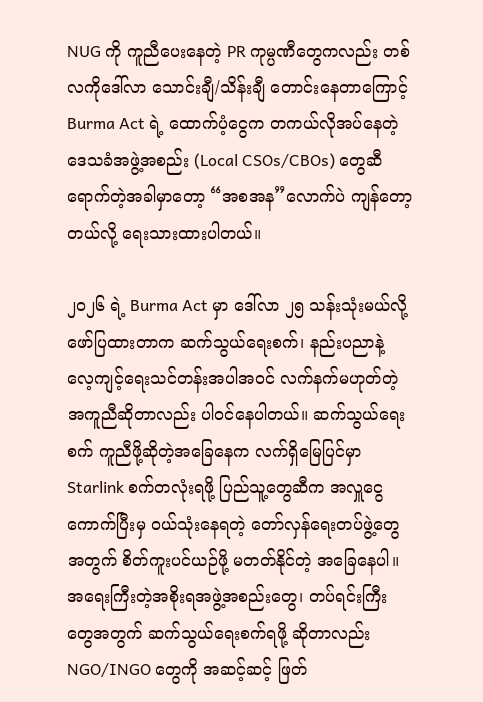NUG ကို ကူညီပေးနေတဲ့ PR ကုမ္ပဏီတွေကလည်း တစ်လကိုဒေါ်လာ သောင်းချီ/သိန်းချီ တောင်းနေတာကြောင့် Burma Act ရဲ့ ထောက်ပံ့ငွေက တကယ်လိုအပ်နေတဲ့ ဒေသခံအဖွဲ့အစည်း (Local CSOs/CBOs) တွေဆီ ရောက်တဲ့အခါမှာတော့ “အစအန”လောက်ပဲ ကျန်တော့တယ်လို့ ရေးသားထားပါတယ်။

၂၀၂၆ ရဲ့ Burma Act မှာ ဒေါ်လာ ၂၅ သန်းသုံးမယ်လို့ ဖော်ပြထားတာက ဆက်သွယ်ရေးစက်၊ နည်းပညာနဲ့ လေ့ကျင့်ရေးသင်တန်းအပါအဝင် လက်နက်မဟုတ်တဲ့အကူညီဆိုတာလည်း ပါဝင်နေပါတယ်။ ဆက်သွယ်ရေးစက် ကူညီဖို့ဆိုတဲ့အခြေနေက လက်ရှိမြေပြင်မှာ Starlink စက်တလုံးရဖို့ ပြည်သူ့တွေဆီက အလှူငွေကောက်ပြီးမှ ဝယ်သုံးနေရတဲ့ တော်လှန်ရေးတပ်ဖွဲ့တွေအတွက် စိတ်ကူးပင်ယဉ်ဖို့ မတတ်နိုင်တဲ့ အခြေနေပါ။ အရေးကြီးတဲ့အစိုးရအဖွဲ့အစည်းတွေ၊ တပ်ရင်းကြီးတွေအတွက် ဆက်သွယ်ရေးစက်ရဖို့ ဆိုတာလည်း NGO/INGO တွေကို အဆင့်ဆင့် ဖြတ်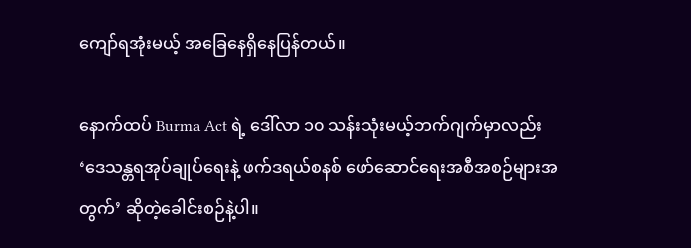ကျော်ရအုံးမယ့် အခြေနေရှိနေပြန်တယ်။

နောက်ထပ် Burma Act ရဲ့ ဒေါ်လာ ၁၀ သန်းသုံးမယ့်ဘက်ဂျက်မှာလည်း ‘ဒေသန္တရအုပ်ချုပ်ရေးနဲ့ ဖက်ဒရယ်စနစ် ဖော်ဆောင်ရေးအစီအစဉ်များအတွက်’ ဆိုတဲ့ခေါင်းစဉ်နဲ့ပါ။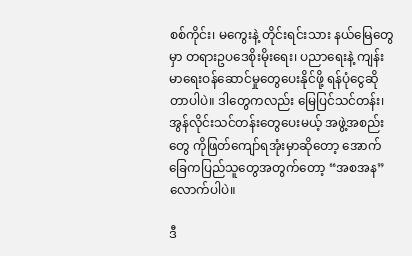စစ်ကိုင်း၊ မကွေးနဲ့ တိုင်းရင်းသား နယ်မြေတွေမှာ တရားဥပဒေစိုးမိုးရေး၊ ပညာရေးနဲ့ ကျန်းမာရေးဝန်ဆောင်မှုတွေပေးနိုင်ဖို့ ရန်ပုံငွေဆိုတာပါပဲ။ ဒါတွေကလည်း မြေပြင်သင်တန်း၊ အွန်လိုင်းသင်တန်းတွေပေးမယ့် အဖွဲ့အစည်းတွေ ကိုဖြတ်ကျော်ရအုံးမှာဆိုတော့ အောက်ခြေကပြည်သူတွေအတွက်တော့ “အစအန”လောက်ပါပဲ။

ဒီ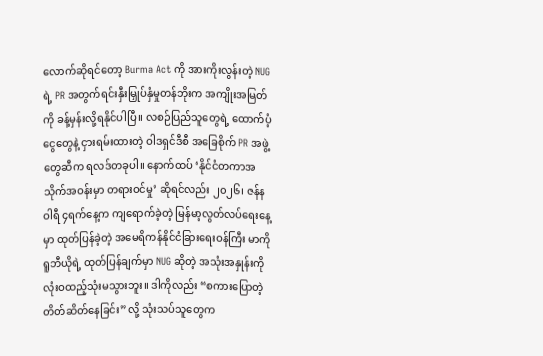လောက်ဆိုရင်တော့ Burma Act ကို အားကိုးလွန်းတဲ့ NUG ရဲ့ PR အတွက်ရင်းနှီးမြှုပ်နှံမှုတန်ဘိုးက အကျိုးအမြတ်ကို ခန့်မှန်းလို့ရနိုင်ပါပြီ။ လစဉ်ပြည်သူတွေရဲ့ ထောက်ပံ့ငွေတွေနဲ့ ငှားရမ်းထားတဲ့ ဝါဒရှင်ဒီစီ အခြေစိုက် PR အဖွဲ့တွေဆီက ရလဒ်တခုပါ။ နောက်ထပ် ‘နိုင်ငံတကာအသိုက်အဝန်းမှာ တရားဝင်မှု’ ဆိုရင်လည်း ၂၀၂၆၊ ဇန်နဝါရီ ၄ရက်နေ့က ကျရောက်ခဲ့တဲ့ မြန်မာ့လွတ်လပ်ရေးနေ့မှာ ထုတ်ပြန်ခဲ့တဲ့ အမေရိကန်နိုင်ငံခြားရေးဝန်ကြီး မာကိုရူဘီယိုရဲ့ ထုတ်ပြန်ချက်မှာ NUG ဆိုတဲ့ အသုံးအနှုန်းကို လုံးဝထည့်သုံးမသွားဘူး။ ဒါကိုလည်း “စကားပြောတဲ့ တိတ်ဆိတ်နေခြင်း” လို့ သုံးသပ်သူတွေက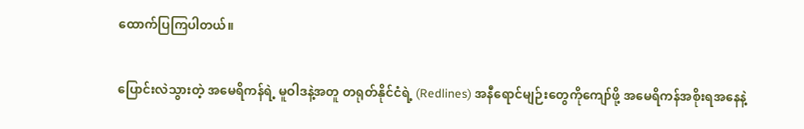ထောက်ပြကြပါတယ်။

ပြောင်းလဲသွားတဲ့ အမေရိကန်ရဲ့ မူဝါဒနဲ့အတူ တရုတ်နိုင်ငံရဲ့ (Redlines) အနီရောင်မျဉ်းတွေကိုကျော်ဖို့ အမေရိကန်အစိုးရအနေနဲ့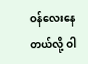ဝန်လေးနေတယ်လို့ ဝါ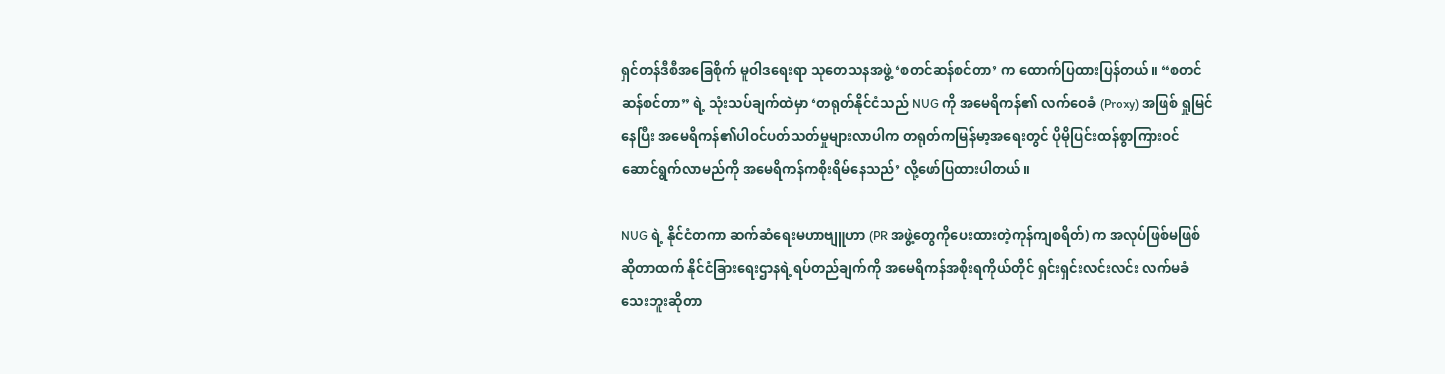ရှင်တန်ဒီစီအခြေစိုက် မူဝါဒရေးရာ သုတေသနအဖွဲ့ ‘စတင်ဆန်စင်တာ’ က ထောက်ပြထားပြန်တယ်။ “စတင်ဆန်စင်တာ” ရဲ့ သုံးသပ်ချက်ထဲမှာ ‘တရုတ်နိုင်ငံသည် NUG ကို အမေရိကန်၏ လက်ဝေခံ (Proxy) အဖြစ် ရှုမြင်နေပြီး အမေရိကန်၏ပါဝင်ပတ်သတ်မှုများလာပါက တရုတ်ကမြန်မာ့အရေးတွင် ပိုမိုပြင်းထန်စွာကြားဝင် ဆောင်ရွက်လာမည်ကို အမေရိကန်ကစိုးရိမ်နေသည်’ လို့ဖော်ပြထားပါတယ်။

NUG ရဲ့ နိုင်ငံတကာ ဆက်ဆံရေးမဟာဗျူဟာ (PR အဖွဲ့တွေကိုပေးထားတဲ့ကုန်ကျစရိတ်) က အလုပ်ဖြစ်မဖြစ် ဆိုတာထက် နိုင်ငံခြားရေးဌာနရဲ့ရပ်တည်ချက်ကို အမေရိကန်အစိုးရကိုယ်တိုင် ရှင်းရှင်းလင်းလင်း လက်မခံသေးဘူးဆိုတာ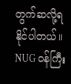တွက်ဆလို့ရနိုင်ပါတယ်။ NUG ဝန်ကြီး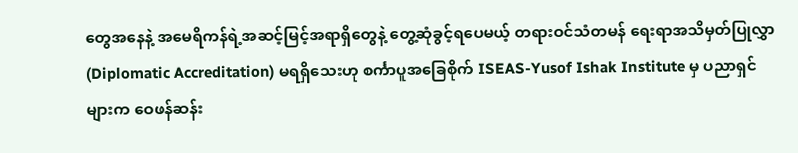တွေအနေနဲ့ အမေရိကန်ရဲ့အဆင့်မြင့်အရာရှိတွေနဲ့ တွေ့ဆုံခွင့်ရပေမယ့် တရားဝင်သံတမန် ရေးရာအသိမှတ်ပြုလွှာ (Diplomatic Accreditation) မရရှိသေးဟု စင်္ကာပူအခြေစိုက် ISEAS-Yusof Ishak Institute မှ ပညာရှင်များက ဝေဖန်ဆန်း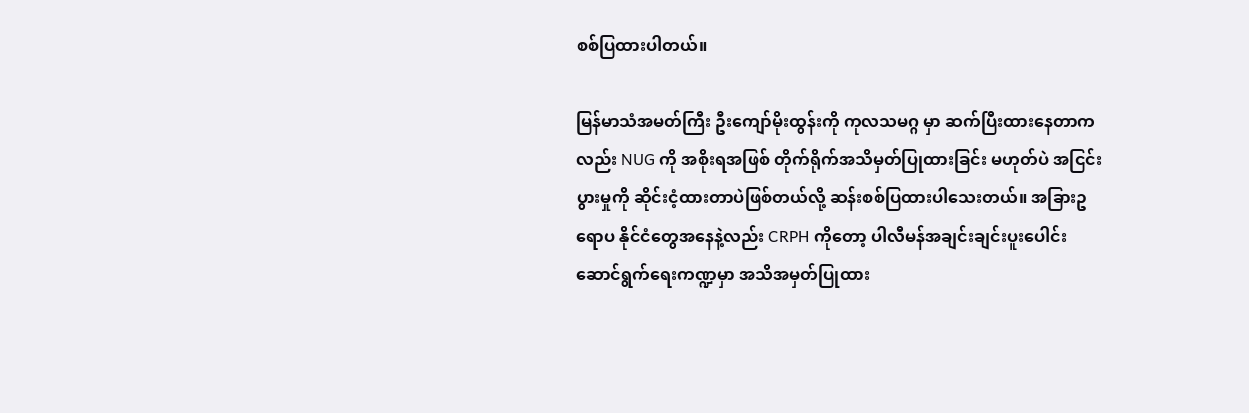စစ်ပြထားပါတယ်။

မြန်မာသံအမတ်ကြီး ဦးကျော်မိုးထွန်းကို ကုလသမဂ္ဂ မှာ ဆက်ပြီးထားနေတာကလည်း NUG ကို အစိုးရအဖြစ် တိုက်ရိုက်အသိမှတ်ပြုထားခြင်း မဟုတ်ပဲ အငြင်းပွားမှုကို ဆိုင်းငံ့ထားတာပဲဖြစ်တယ်လို့ ဆန်းစစ်ပြထားပါသေးတယ်။ အခြားဥရောပ နိုင်ငံတွေအနေနဲ့လည်း CRPH ကိုတော့ ပါလီမန်အချင်းချင်းပူးပေါင်းဆောင်ရွက်ရေးကဏ္ဍမှာ အသိအမှတ်ပြုထား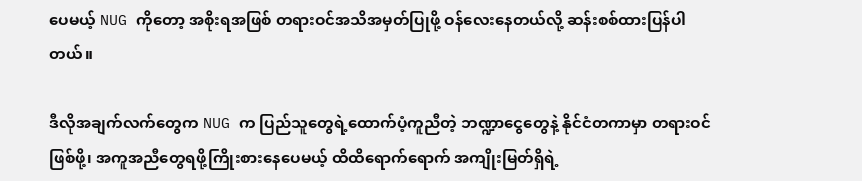ပေမယ့် NUG ကိုတော့ အစိုးရအဖြစ် တရားဝင်အသိအမှတ်ပြုဖို့ ဝန်လေးနေတယ်လို့ ဆန်းစစ်ထားပြန်ပါတယ်။

ဒီလိုအချက်လက်တွေက NUG က ပြည်သူတွေရဲ့ထောက်ပံ့ကူညီတဲ့ ဘဏ္ဍာငွေတွေနဲ့ နိုင်ငံတကာမှာ တရားဝင်ဖြစ်ဖို့၊ အကူအညီတွေရဖို့ကြိုးစားနေပေမယ့် ထိထိရောက်ရောက် အကျိုးမြတ်ရှိရဲ့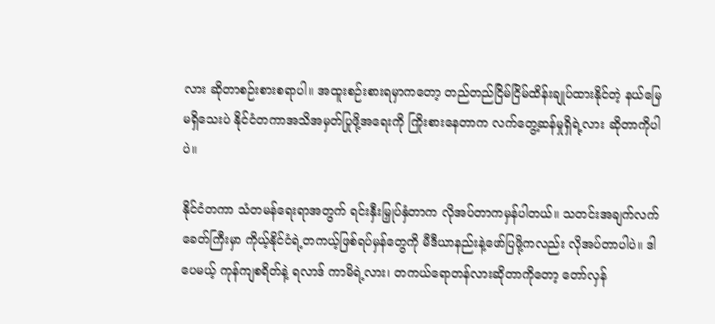လား ဆိုတာစဉ်းစားစရာပါ။ အထူးစဉ်းစားရမှာကတော့ တည်တည်ငြိမ်ငြိမ်ထိန်းချုပ်ထားနိုင်တဲ့ နယ်မြေ မရှိသေးပဲ နိုင်ငံတကာအသိအမှတ်ပြုဖို့အရေးကို ကြိုးစားနေတာက လက်တွေ့ဆန်မှုရှိရဲ့လား ဆိုတာကိုပါပဲ။

နိုင်ငံတကာ သံတမန်ရေးရာအတွက် ရင်းနှီးမြှုပ်နှံတာက လိုအပ်တာကမှန်ပါတယ်။ သတင်းအချက်လက် ခေတ်ကြီးမှာ ကိုယ့်နိုင်ငံရဲ့တကယ့်ဖြစ်ရပ်မှန်တွေကို မီဒီယာနည်းနဲ့ဖော်ပြဖို့ကလည်း လိုအပ်တာပါပဲ။ ဒါပေမယ့် ကုန်ကျစရိတ်နဲ့ ရလာဒ် ကာမိရဲ့လား၊ တကယ်ရောတန်လားဆိုတာကိုတော့ တော်လှန်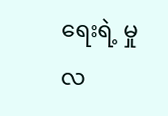ရေးရဲ့ မှုလ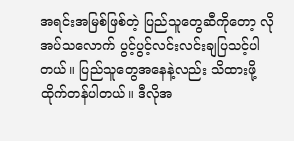အရင်းအမြစ်ဖြစ်တဲ့ ပြည်သူတွေဆီကိုတော့ လိုအပ်သလောက် ပွင့်ပွင့်လင်းလင်းချပြသင့်ပါတယ်။ ပြည်သူတွေအနေနဲ့လည်း သိထားဖို့ထိုက်တန်ပါတယ်။ ဒီလိုအ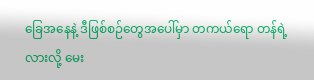ခြေအနေနဲ့ ဒီဖြစ်စဉ်တွေအပေါ်မှာ တကယ်ရော တန်ရဲ့လားလို့ မေး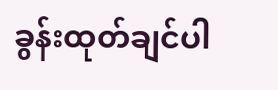ခွန်းထုတ်ချင်ပါ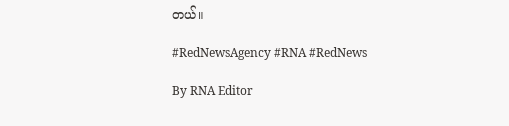တယ်။

#RedNewsAgency #RNA #RedNews

By RNA Editor